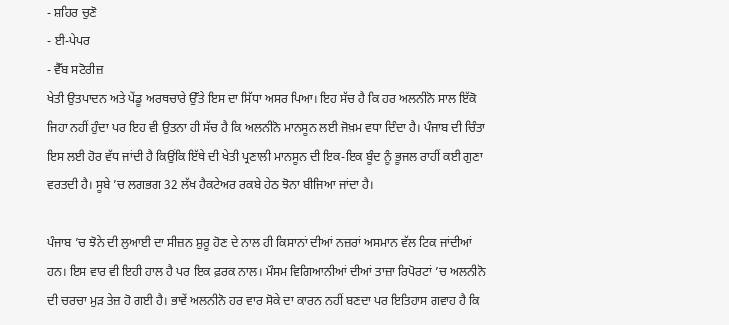- ਸ਼ਹਿਰ ਚੁਣੋ
- ਈ-ਪੇਪਰ
- ਵੈੱਬ ਸਟੋਰੀਜ਼
ਖੇਤੀ ਉਤਪਾਦਨ ਅਤੇ ਪੇਂਡੂ ਅਰਥਚਾਰੇ ਉੱਤੇ ਇਸ ਦਾ ਸਿੱਧਾ ਅਸਰ ਪਿਆ। ਇਹ ਸੱਚ ਹੈ ਕਿ ਹਰ ਅਲਨੀਨੋ ਸਾਲ ਇੱਕੋ ਜਿਹਾ ਨਹੀਂ ਹੁੰਦਾ ਪਰ ਇਹ ਵੀ ਉਤਨਾ ਹੀ ਸੱਚ ਹੈ ਕਿ ਅਲਨੀਨੋ ਮਾਨਸੂਨ ਲਈ ਜੋਖ਼ਮ ਵਧਾ ਦਿੰਦਾ ਹੈ। ਪੰਜਾਬ ਦੀ ਚਿੰਤਾ ਇਸ ਲਈ ਹੋਰ ਵੱਧ ਜਾਂਦੀ ਹੈ ਕਿਉਂਕਿ ਇੱਥੇ ਦੀ ਖੇਤੀ ਪ੍ਰਣਾਲੀ ਮਾਨਸੂਨ ਦੀ ਇਕ-ਇਕ ਬੂੰਦ ਨੂੰ ਭੂਜਲ ਰਾਹੀਂ ਕਈ ਗੁਣਾ ਵਰਤਦੀ ਹੈ। ਸੂਬੇ ’ਚ ਲਗਭਗ 32 ਲੱਖ ਹੈਕਟੇਅਰ ਰਕਬੇ ਹੇਠ ਝੋਨਾ ਬੀਜਿਆ ਜਾਂਦਾ ਹੈ।

ਪੰਜਾਬ ’ਚ ਝੋਨੇ ਦੀ ਲੁਆਈ ਦਾ ਸੀਜ਼ਨ ਸ਼ੁਰੂ ਹੋਣ ਦੇ ਨਾਲ ਹੀ ਕਿਸਾਨਾਂ ਦੀਆਂ ਨਜ਼ਰਾਂ ਅਸਮਾਨ ਵੱਲ ਟਿਕ ਜਾਂਦੀਆਂ ਹਨ। ਇਸ ਵਾਰ ਵੀ ਇਹੀ ਹਾਲ ਹੈ ਪਰ ਇਕ ਫ਼ਰਕ ਨਾਲ। ਮੌਸਮ ਵਿਗਿਆਨੀਆਂ ਦੀਆਂ ਤਾਜ਼ਾ ਰਿਪੋਰਟਾਂ ’ਚ ਅਲਨੀਨੋ ਦੀ ਚਰਚਾ ਮੁੜ ਤੇਜ਼ ਹੋ ਗਈ ਹੈ। ਭਾਵੇਂ ਅਲਨੀਨੋ ਹਰ ਵਾਰ ਸੋਕੇ ਦਾ ਕਾਰਨ ਨਹੀਂ ਬਣਦਾ ਪਰ ਇਤਿਹਾਸ ਗਵਾਹ ਹੈ ਕਿ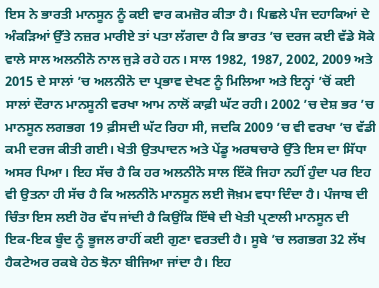ਇਸ ਨੇ ਭਾਰਤੀ ਮਾਨਸੂਨ ਨੂੰ ਕਈ ਵਾਰ ਕਮਜ਼ੋਰ ਕੀਤਾ ਹੈ। ਪਿਛਲੇ ਪੰਜ ਦਹਾਕਿਆਂ ਦੇ ਅੰਕੜਿਆਂ ਉੱਤੇ ਨਜ਼ਰ ਮਾਰੀਏ ਤਾਂ ਪਤਾ ਲੱਗਦਾ ਹੈ ਕਿ ਭਾਰਤ ’ਚ ਦਰਜ ਕਈ ਵੱਡੇ ਸੋਕੇ ਵਾਲੇ ਸਾਲ ਅਲਨੀਨੋ ਨਾਲ ਜੁੜੇ ਰਹੇ ਹਨ। ਸਾਲ 1982, 1987, 2002, 2009 ਅਤੇ 2015 ਦੇ ਸਾਲਾਂ ’ਚ ਅਲਨੀਨੋ ਦਾ ਪ੍ਰਭਾਵ ਦੇਖਣ ਨੂੰ ਮਿਲਿਆ ਅਤੇ ਇਨ੍ਹਾਂ ’ਚੋਂ ਕਈ ਸਾਲਾਂ ਦੌਰਾਨ ਮਾਨਸੂਨੀ ਵਰਖਾ ਆਮ ਨਾਲੋਂ ਕਾਫ਼ੀ ਘੱਟ ਰਹੀ। 2002 ’ਚ ਦੇਸ਼ ਭਰ ’ਚ ਮਾਨਸੂਨ ਲਗਭਗ 19 ਫ਼ੀਸਦੀ ਘੱਟ ਰਿਹਾ ਸੀ, ਜਦਕਿ 2009 ’ਚ ਵੀ ਵਰਖਾ ’ਚ ਵੱਡੀ ਕਮੀ ਦਰਜ ਕੀਤੀ ਗਈ। ਖੇਤੀ ਉਤਪਾਦਨ ਅਤੇ ਪੇਂਡੂ ਅਰਥਚਾਰੇ ਉੱਤੇ ਇਸ ਦਾ ਸਿੱਧਾ ਅਸਰ ਪਿਆ। ਇਹ ਸੱਚ ਹੈ ਕਿ ਹਰ ਅਲਨੀਨੋ ਸਾਲ ਇੱਕੋ ਜਿਹਾ ਨਹੀਂ ਹੁੰਦਾ ਪਰ ਇਹ ਵੀ ਉਤਨਾ ਹੀ ਸੱਚ ਹੈ ਕਿ ਅਲਨੀਨੋ ਮਾਨਸੂਨ ਲਈ ਜੋਖ਼ਮ ਵਧਾ ਦਿੰਦਾ ਹੈ। ਪੰਜਾਬ ਦੀ ਚਿੰਤਾ ਇਸ ਲਈ ਹੋਰ ਵੱਧ ਜਾਂਦੀ ਹੈ ਕਿਉਂਕਿ ਇੱਥੇ ਦੀ ਖੇਤੀ ਪ੍ਰਣਾਲੀ ਮਾਨਸੂਨ ਦੀ ਇਕ-ਇਕ ਬੂੰਦ ਨੂੰ ਭੂਜਲ ਰਾਹੀਂ ਕਈ ਗੁਣਾ ਵਰਤਦੀ ਹੈ। ਸੂਬੇ ’ਚ ਲਗਭਗ 32 ਲੱਖ ਹੈਕਟੇਅਰ ਰਕਬੇ ਹੇਠ ਝੋਨਾ ਬੀਜਿਆ ਜਾਂਦਾ ਹੈ। ਇਹ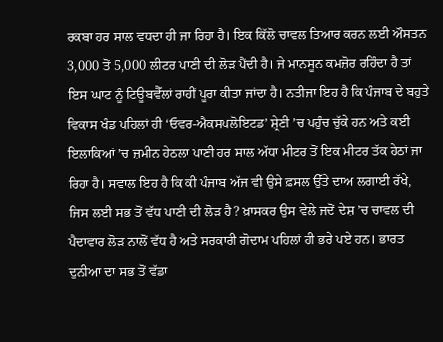ਰਕਬਾ ਹਰ ਸਾਲ ਵਧਦਾ ਹੀ ਜਾ ਰਿਹਾ ਹੈ। ਇਕ ਕਿੱਲੋ ਚਾਵਲ ਤਿਆਰ ਕਰਨ ਲਈ ਔਸਤਨ 3,000 ਤੋਂ 5,000 ਲੀਟਰ ਪਾਣੀ ਦੀ ਲੋੜ ਪੈਂਦੀ ਹੈ। ਜੇ ਮਾਨਸੂਨ ਕਮਜ਼ੋਰ ਰਹਿੰਦਾ ਹੈ ਤਾਂ ਇਸ ਘਾਟ ਨੂੰ ਟਿਊਬਵੈੱਲਾਂ ਰਾਹੀਂ ਪੂਰਾ ਕੀਤਾ ਜਾਂਦਾ ਹੈ। ਨਤੀਜਾ ਇਹ ਹੈ ਕਿ ਪੰਜਾਬ ਦੇ ਬਹੁਤੇ ਵਿਕਾਸ ਖੰਡ ਪਹਿਲਾਂ ਹੀ ‘ਓਵਰ-ਐਕਸਪਲੋਇਟਡ’ ਸ਼੍ਰੇਣੀ ’ਚ ਪਹੁੰਚ ਚੁੱਕੇ ਹਨ ਅਤੇ ਕਈ ਇਲਾਕਿਆਂ ’ਚ ਜ਼ਮੀਨ ਹੇਠਲਾ ਪਾਣੀ ਹਰ ਸਾਲ ਅੱਧਾ ਮੀਟਰ ਤੋਂ ਇਕ ਮੀਟਰ ਤੱਕ ਹੇਠਾਂ ਜਾ ਰਿਹਾ ਹੈ। ਸਵਾਲ ਇਹ ਹੈ ਕਿ ਕੀ ਪੰਜਾਬ ਅੱਜ ਵੀ ਉਸੇ ਫ਼ਸਲ ਉੱਤੇ ਦਾਅ ਲਗਾਈ ਰੱਖੇ, ਜਿਸ ਲਈ ਸਭ ਤੋਂ ਵੱਧ ਪਾਣੀ ਦੀ ਲੋੜ ਹੈ? ਖ਼ਾਸਕਰ ਉਸ ਵੇਲੇ ਜਦੋਂ ਦੇਸ਼ ’ਚ ਚਾਵਲ ਦੀ ਪੈਦਾਵਾਰ ਲੋੜ ਨਾਲੋਂ ਵੱਧ ਹੈ ਅਤੇ ਸਰਕਾਰੀ ਗੋਦਾਮ ਪਹਿਲਾਂ ਹੀ ਭਰੇ ਪਏ ਹਨ। ਭਾਰਤ ਦੁਨੀਆ ਦਾ ਸਭ ਤੋਂ ਵੱਡਾ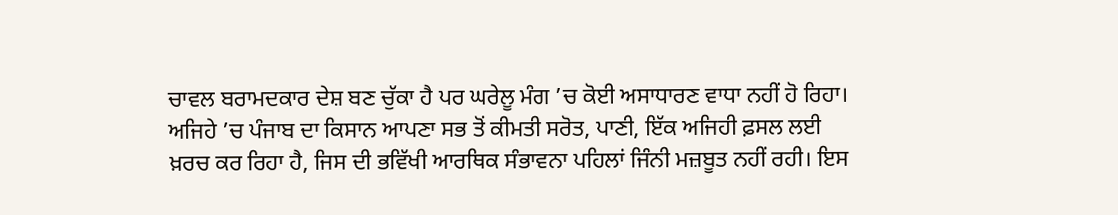ਚਾਵਲ ਬਰਾਮਦਕਾਰ ਦੇਸ਼ ਬਣ ਚੁੱਕਾ ਹੈ ਪਰ ਘਰੇਲੂ ਮੰਗ ’ਚ ਕੋਈ ਅਸਾਧਾਰਣ ਵਾਧਾ ਨਹੀਂ ਹੋ ਰਿਹਾ। ਅਜਿਹੇ ’ਚ ਪੰਜਾਬ ਦਾ ਕਿਸਾਨ ਆਪਣਾ ਸਭ ਤੋਂ ਕੀਮਤੀ ਸਰੋਤ, ਪਾਣੀ, ਇੱਕ ਅਜਿਹੀ ਫ਼ਸਲ ਲਈ ਖ਼ਰਚ ਕਰ ਰਿਹਾ ਹੈ, ਜਿਸ ਦੀ ਭਵਿੱਖੀ ਆਰਥਿਕ ਸੰਭਾਵਨਾ ਪਹਿਲਾਂ ਜਿੰਨੀ ਮਜ਼ਬੂਤ ਨਹੀਂ ਰਹੀ। ਇਸ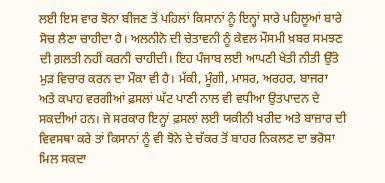ਲਈ ਇਸ ਵਾਰ ਝੋਨਾ ਬੀਜਣ ਤੋਂ ਪਹਿਲਾਂ ਕਿਸਾਨਾਂ ਨੂੰ ਇਨ੍ਹਾਂ ਸਾਰੇ ਪਹਿਲੂਆਂ ਬਾਰੇ ਸੋਚ ਲੈਣਾ ਚਾਹੀਦਾ ਹੈ। ਅਲਨੀਨੋ ਦੀ ਚੇਤਾਵਨੀ ਨੂੰ ਕੇਵਲ ਮੌਸਮੀ ਖ਼ਬਰ ਸਮਝਣ ਦੀ ਗ਼ਲਤੀ ਨਹੀਂ ਕਰਨੀ ਚਾਹੀਦੀ। ਇਹ ਪੰਜਾਬ ਲਈ ਆਪਣੀ ਖੇਤੀ ਨੀਤੀ ਉੱਤੇ ਮੁੜ ਵਿਚਾਰ ਕਰਨ ਦਾ ਮੌਕਾ ਵੀ ਹੈ। ਮੱਕੀ, ਮੂੰਗੀ, ਮਾਸਰ, ਅਰਹਰ, ਬਾਜਰਾ ਅਤੇ ਕਪਾਹ ਵਰਗੀਆਂ ਫ਼ਸਲਾਂ ਘੱਟ ਪਾਣੀ ਨਾਲ ਵੀ ਵਧੀਆ ਉਤਪਾਦਨ ਦੇ ਸਕਦੀਆਂ ਹਨ। ਜੇ ਸਰਕਾਰ ਇਨ੍ਹਾਂ ਫ਼ਸਲਾਂ ਲਈ ਯਕੀਨੀ ਖਰੀਦ ਅਤੇ ਬਾਜ਼ਾਰ ਦੀ ਵਿਵਸਥਾ ਕਰੇ ਤਾਂ ਕਿਸਾਨਾਂ ਨੂੰ ਵੀ ਝੋਨੇ ਦੇ ਚੱਕਰ ਤੋਂ ਬਾਹਰ ਨਿਕਲਣ ਦਾ ਭਰੋਸਾ ਮਿਲ ਸਕਦਾ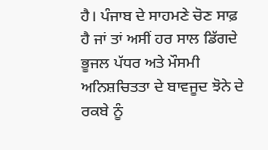ਹੈ। ਪੰਜਾਬ ਦੇ ਸਾਹਮਣੇ ਚੋਣ ਸਾਫ਼ ਹੈ ਜਾਂ ਤਾਂ ਅਸੀਂ ਹਰ ਸਾਲ ਡਿੱਗਦੇ ਭੂਜਲ ਪੱਧਰ ਅਤੇ ਮੌਸਮੀ ਅਨਿਸ਼ਚਿਤਤਾ ਦੇ ਬਾਵਜੂਦ ਝੋਨੇ ਦੇ ਰਕਬੇ ਨੂੰ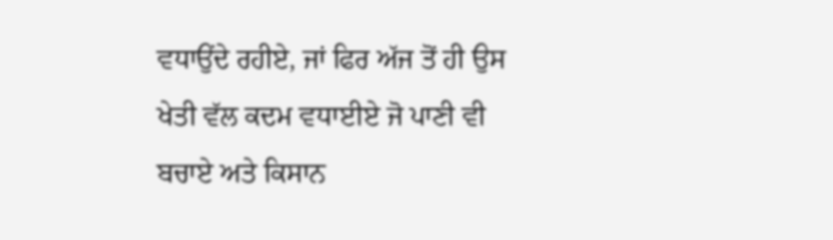ਵਧਾਉਂਦੇ ਰਹੀਏ, ਜਾਂ ਫਿਰ ਅੱਜ ਤੋਂ ਹੀ ਉਸ ਖੇਤੀ ਵੱਲ ਕਦਮ ਵਧਾਈਏ ਜੋ ਪਾਣੀ ਵੀ ਬਚਾਏ ਅਤੇ ਕਿਸਾਨ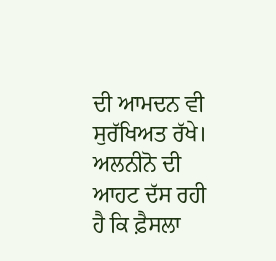ਦੀ ਆਮਦਨ ਵੀ ਸੁਰੱਖਿਅਤ ਰੱਖੇ। ਅਲਨੀਨੋ ਦੀ ਆਹਟ ਦੱਸ ਰਹੀ ਹੈ ਕਿ ਫ਼ੈਸਲਾ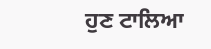ਹੁਣ ਟਾਲਿਆ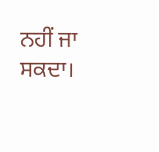ਨਹੀਂ ਜਾ ਸਕਦਾ।